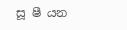සූ ෂී යන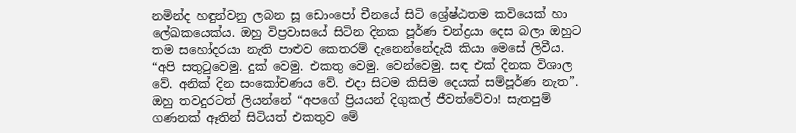නමින්ද හඳුන්වනු ලබන සූ ඩොංපෝ චීනයේ සිටි ශ්‍රේෂ්ඨතම කවියෙක් හා ලේඛකයෙක්ය. ඔහු විප්‍රවාසයේ සිටින දිනක පූර්ණ චන්ද්‍රයා දෙස බලා ඔහුට තම සහෝදරයා නැති පාළුව කෙතරම් දැනෙන්නේදැයි කියා මෙසේ ලිවීය. “අපි සතුටුවෙමු. දුක් වෙමු. එකතු වෙමු. වෙන්වෙමු. සඳ එක් දිනක විශාල වේ. අනික් දින සංකෝචණය වේ. එදා සිටම කිසිම දෙයක් සම්පූර්ණ නැත”. ඔහු තවදුරටත් ලියන්නේ “අපගේ ප්‍රියයන් දිගුකල් ජීවත්වේවා! සැතපුම් ගණනක් ඈතින් සිටියත් එකතුව මේ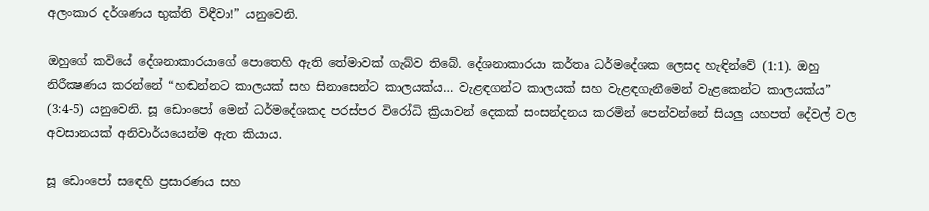අලංකාර දර්ශණය භුක්ති විඳීවා!” යනුවෙනි.

ඔහුගේ කවියේ දේශනාකාරයාගේ පොතෙහි ඇති තේමාවක් ගැබ්ව තිබේ. දේශනාකාරයා කර්තෘ ධර්මදේශක ලෙසද හැඳින්වේ (1:1). ඔහු නිරීක්‍ෂණය කරන්නේ “හඬන්නට කාලයක් සහ සිනාසෙන්ට කාලයක්ය… වැළඳගන්ට කාලයක් සහ වැළඳගැනීමෙන් වැළකෙන්ට කාලයක්ය” (3:4-5) යනුවෙනි. සූ ඩොංපෝ මෙන් ධර්මදේශකද පරස්පර විරෝධි ක්‍රියාවන් දෙකක් සංසන්දනය කරමින් පෙන්වන්නේ සියලු යහපත් දේවල් වල අවසානයක් අනිවාර්යයෙන්ම ඇත කියාය.

සූ ඩොංපෝ සඳෙහි ප්‍රසාරණය සහ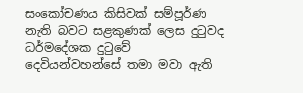සංකෝචණය කිසිවක් සම්පූර්ණ නැති බවට සළකුණක් ලෙස දුටුවද ධර්මදේශක දුටුවේ දෙවියන්වහන්සේ තමා මවා ඇති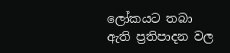ලෝකයට තබා ඇති ප්‍රතිපාදන වල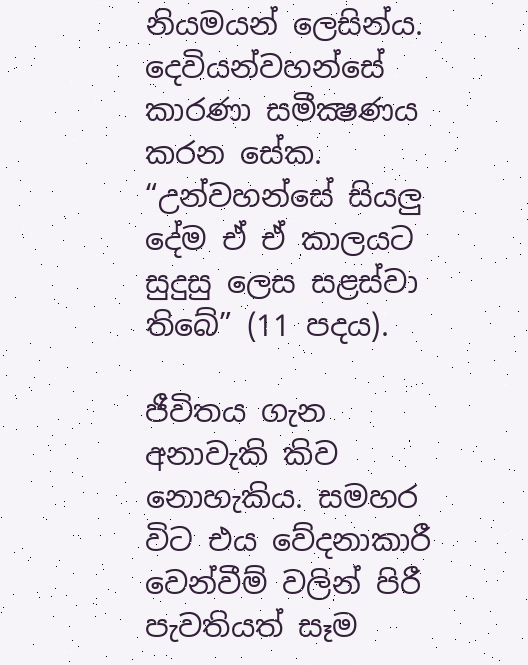නියමයන් ලෙසින්ය. දෙවියන්වහන්සේ කාරණා සමීක්‍ෂණය කරන සේක. “උන්වහන්සේ සියලු දේම ඒ ඒ කාලයට සුදුසු ලෙස සළස්වා තිබේ” (11 පදය).

ජීවිතය ගැන අනාවැකි කිව නොහැකිය. සමහර විට එය වේදනාකාරී වෙන්වීම් වලින් පිරී පැවතියත් සෑම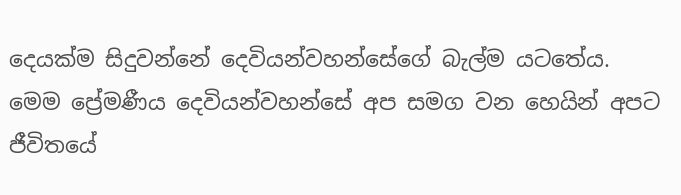දෙයක්ම සිදුවන්නේ දෙවියන්වහන්සේගේ බැල්ම යටතේය. මෙම ප්‍රේමණීය දෙවියන්වහන්සේ අප සමග වන හෙයින් අපට ජීවිතයේ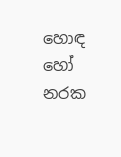හොඳ හෝ නරක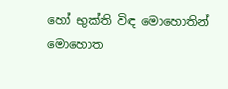හෝ භුක්ති විඳ මොහොතින් මොහොත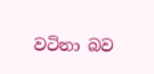වටිනා බව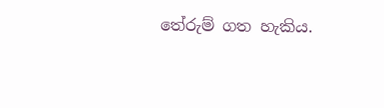තේරුම් ගත හැකිය.